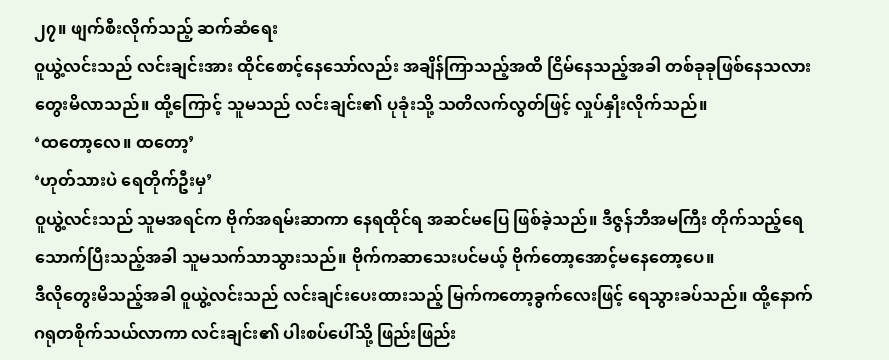၂၇။ ဖျက်စီးလိုက်သည့် ဆက်ဆံရေး
ဝူယွဲ့လင်းသည် လင်းချင်းအား ထိုင်စောင့်နေသော်လည်း အချိန်ကြာသည့်အထိ ငြိမ်နေသည့်အခါ တစ်ခုခုဖြစ်နေသလားတွေးမိလာသည်။ ထို့ကြောင့် သူမသည် လင်းချင်း၏ ပုခုံးသို့ သတိလက်လွတ်ဖြင့် လှုပ်နှိုးလိုက်သည်။
‘ထတော့လေ။ ထတော့’
‘ဟုတ်သားပဲ ရေတိုက်ဦးမှ’
ဝူယွဲ့လင်းသည် သူမအရင်က ဗိုက်အရမ်းဆာကာ နေရထိုင်ရ အဆင်မပြေ ဖြစ်ခဲ့သည်။ ဒီဇွန်ဘီအမကြီး တိုက်သည့်ရေသောက်ပြီးသည့်အခါ သူမသက်သာသွားသည်။ ဗိုက်ကဆာသေးပင်မယ့် ဗိုက်တော့အောင့်မနေတော့ပေ။
ဒီလိုတွေးမိသည့်အခါ ဝူယွဲ့လင်းသည် လင်းချင်းပေးထားသည့် မြက်ကတော့ခွက်လေးဖြင့် ရေသွားခပ်သည်။ ထို့နောက် ဂရုတစိုက်သယ်လာကာ လင်းချင်း၏ ပါးစပ်ပေါ်သို့ ဖြည်းဖြည်း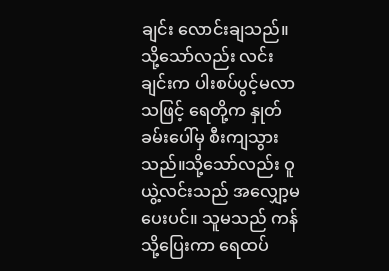ချင်း လောင်းချသည်။ သို့သော်လည်း လင်းချင်းက ပါးစပ်ပွင့်မလာသဖြင့် ရေတို့က နှုတ်ခမ်းပေါ်မှ စီးကျသွားသည်။သို့သော်လည်း ဝူယွဲ့လင်းသည် အလျှော့မပေးပင်။ သူမသည် ကန်သို့ပြေးကာ ရေထပ်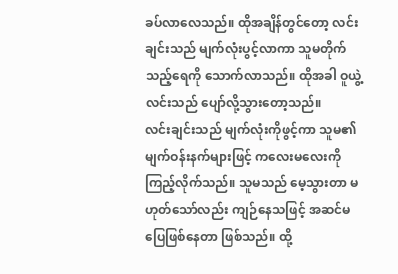ခပ်လာလေသည်။ ထိုအချိန်တွင်တော့ လင်းချင်းသည် မျက်လုံးပွင့်လာကာ သူမတိုက်သည့်ရေကို သောက်လာသည်။ ထိုအခါ ဝူယွဲ့လင်းသည် ပျော်လို့သွားတော့သည်။
လင်းချင်းသည် မျက်လုံးကိုဖွင့်ကာ သူမ၏ မျက်ဝန်းနက်များဖြင့် ကလေးမလေးကို ကြည့်လိုက်သည်။ သူမသည် မေ့သွားတာ မဟုတ်သော်လည်း ကျဉ်နေသဖြင့် အဆင်မပြေဖြစ်နေတာ ဖြစ်သည်။ ထို့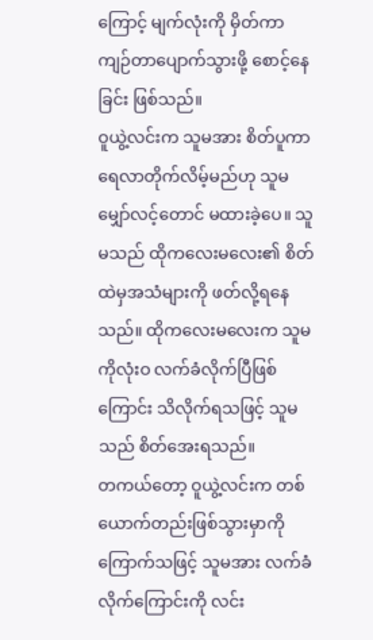ကြောင့် မျက်လုံးကို မှိတ်ကာ ကျဉ်တာပျောက်သွားဖို့ စောင့်နေခြင်း ဖြစ်သည်။
ဝူယွဲ့လင်းက သူမအား စိတ်ပူကာ ရေလာတိုက်လိမ့်မည်ဟု သူမမျှော်လင့်တောင် မထားခဲ့ပေ။ သူမသည် ထိုကလေးမလေး၏ စိတ်ထဲမှအသံများကို ဖတ်လို့ရနေသည်။ ထိုကလေးမလေးက သူမကိုလုံးဝ လက်ခံလိုက်ပြီဖြစ်ကြောင်း သိလိုက်ရသဖြင့် သူမသည် စိတ်အေးရသည်။
တကယ်တော့ ဝူယွဲ့လင်းက တစ်ယောက်တည်းဖြစ်သွားမှာကို ကြောက်သဖြင့် သူမအား လက်ခံလိုက်ကြောင်းကို လင်း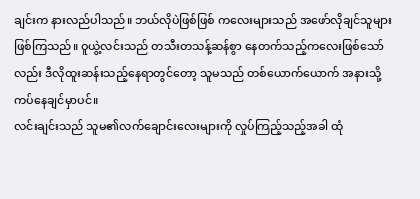ချင်းက နားလည်ပါသည်။ ဘယ်လိုပဲဖြစ်ဖြစ် ကလေးများသည် အဖော်လိုချင်သူများ ဖြစ်ကြသည်။ ဝူယွဲ့လင်းသည် တသီးတသန့်ဆန်စွာ နေတက်သည့်ကလေးဖြစ်သော်လည်း ဒီလိုထူးဆန်းသည့်နေရာတွင်တော့ သူမသည် တစ်ယောက်ယောက် အနားသို့ ကပ်နေချင်မှာပင်။
လင်းချင်းသည် သူမ၏လက်ချောင်းလေးများကို လှုပ်ကြည့်သည့်အခါ ထုံ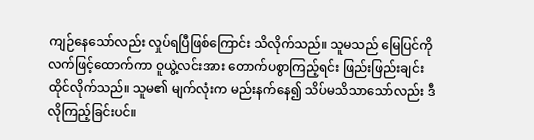ကျဉ်နေသော်လည်း လှုပ်ရပြီဖြစ်ကြောင်း သိလိုက်သည်။ သူမသည် မြေပြင်ကို လက်ဖြင့်ထောက်ကာ ဝူယွဲ့လင်းအား တောက်ပစွာကြည့်ရင်း ဖြည်းဖြည်းချင်း ထိုင်လိုက်သည်။ သူမ၏ မျက်လုံးက မည်းနက်နေ၍ သိပ်မသိသာသော်လည်း ဒီလိုကြည့်ခြင်းပင်။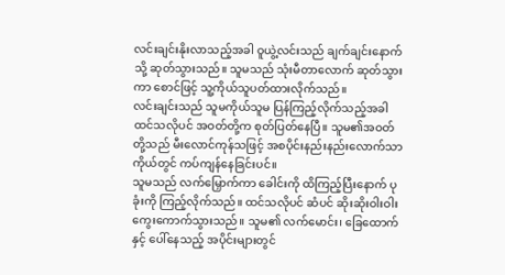လင်းချင်းနိုးလာသည့်အခါ ဝူယွဲ့လင်းသည် ချက်ချင်းနောက်သို့ ဆုတ်သွားသည်။ သူမသည် သုံးမီတာလောက် ဆုတ်သွားကာ စောင်ဖြင့် သူ့ကိုယ်သူပတ်ထားလိုက်သည်။
လင်းချင်းသည် သူမကိုယ်သူမ ပြန်ကြည့်လိုက်သည့်အခါ ထင်သလိုပင် အဝတ်တို့က စုတ်ပြတ်နေပြီ။ သူမ၏အဝတ်တို့သည် မီးလောင်ကုန်သဖြင့် အစပိုင်းနည်းနည်းလောက်သာ ကိုယ်တွင် ကပ်ကျန်နေခြင်းပင်။
သူမသည် လက်မြှောက်ကာ ခေါင်းကို ထိကြည့်ပြီးနောက် ပုခုံးကို ကြည့်လိုက်သည်။ ထင်သလိုပင် ဆံပင် ဆိုးဆိုးဝါးဝါးကွေးကောက်သွားသည်။ သူမ၏ လက်မောင်း၊ ခြေထောက်နှင့် ပေါ်နေသည့် အပိုင်းများတွင်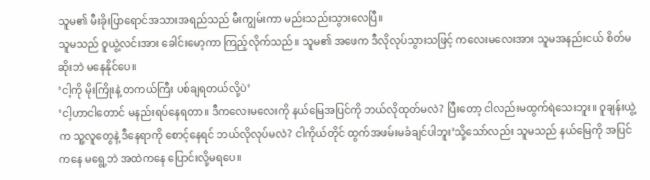သူမ၏ မီးခိုးပြာရောင်အသားအရည်သည် မီးကျွမ်းကာ မည်းသည်းသွားလေပြီ။
သူမသည် ဝူယွဲ့လင်းအား ခေါင်းမော့ကာ ကြည့်လိုက်သည်။ သူမ၏ အဖေက ဒီလိုလုပ်သွားသဖြင့် ကလေးမလေးအား သူမအနည်းငယ် စိတ်မဆိုးဘဲ မနေနိုင်ပေ။
‘ငါ့ကို မိုးကြိုးနဲ့ တကယ်ကြီး ပစ်ချရတယ်လို့ပဲ’
‘ငါ့ဟာငါတောင် မနည်းရပ်နေရတာ။ ဒီကလေးမလေးကို နယ်မြေအပြင်ကို ဘယ်လိုထုတ်မလဲ? ပြီးတော့ ငါလည်းမထွက်ရဲသေးဘူး။ ဝူချန်းယွဲ့က သူ့လူတွေနဲ့ ဒီနေရာကို စောင့်နေရင် ဘယ်လိုလုပ်မလဲ? ငါကိုယ်တိုင် ထွက်အဖမ်းမခံချင်ပါဘူး’သို့သော်လည်း သူမသည် နယ်မြေကို အပြင်ကနေ မရွေ့ဘဲ အထဲကနေ ပြောင်းလို့မရပေ။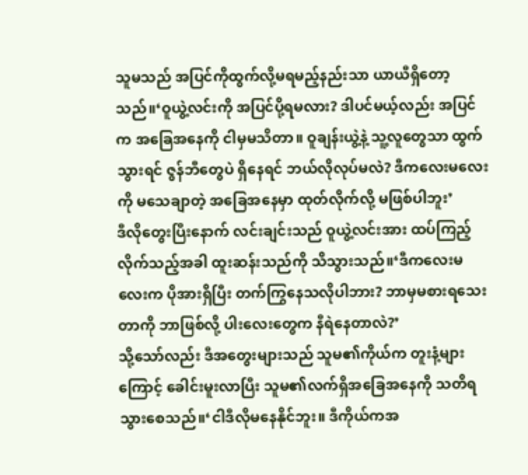သူမသည် အပြင်ကိုထွက်လို့မရမည့်နည်းသာ ယာယီရှိတော့သည်။‘ဝူယွဲ့လင်းကို အပြင်ပို့ရမလား? ဒါပင်မယ့်လည်း အပြင်က အခြေအနေကို ငါမှမသိတာ။ ဝူချန်းယွဲ့နဲ့ သူ့လူတွေသာ ထွက်သွားရင် ဇွန်ဘီတွေပဲ ရှိနေရင် ဘယ်လိုလုပ်မလဲ? ဒီကလေးမလေးကို မသေချာတဲ့ အခြေအနေမှာ ထုတ်လိုက်လို့ မဖြစ်ပါဘူး’
ဒီလိုတွေးပြီးနောက် လင်းချင်းသည် ဝူယွဲ့လင်းအား ထပ်ကြည့်လိုက်သည့်အခါ ထူးဆန်းသည်ကို သိသွားသည်။‘ဒီကလေးမလေးက ပိုအားရှိပြီး တက်ကြွနေသလိုပါဘား? ဘာမှမစားရသေးတာကို ဘာဖြစ်လို့ ပါးလေးတွေက နီရဲနေတာလဲ?’
သို့သော်လည်း ဒီအတွေးများသည် သူမ၏ကိုယ်က တူးနံ့များကြောင့် ခေါင်းမူးလာပြီး သူမ၏လက်ရှိအခြေအနေကို သတိရသွားစေသည်။‘ငါဒီလိုမနေနိုင်ဘူး။ ဒီကိုယ်ကအ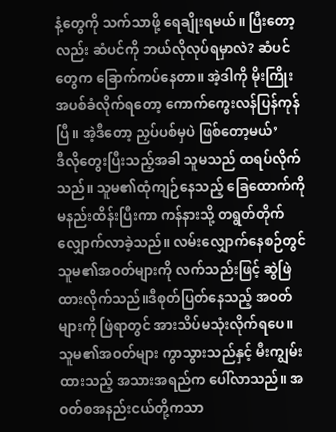နံ့တွေကို သက်သာဖို့ ရေချိုးရမယ်။ ပြီးတော့လည်း ဆံပင်ကို ဘယ်လိုလုပ်ရမှာလဲ? ဆံပင်တွေက ခြောက်ကပ်နေတာ။ အဲ့ဒါကို မိုးကြိုးအပစ်ခံလိုက်ရတော့ ကောက်ကွေးလန်ပြန်ကုန်ပြီ။ အဲ့ဒီတော့ ညှပ်ပစ်မှပဲ ဖြစ်တော့မယ်’
ဒီလိုတွေးပြီးသည့်အခါ သူမသည် ထရပ်လိုက်သည်။ သူမ၏ထုံကျဉ်နေသည့် ခြေထောက်ကို မနည်းထိန်းပြီးကာ ကန်နားသို့ တရွတ်တိုက်လျှောက်လာခဲ့သည်။ လမ်းလျှောက်နေစဉ်တွင် သူမ၏အဝတ်များကို လက်သည်းဖြင့် ဆွဲဖြဲထားလိုက်သည်။ဒီစုတ်ပြတ်နေသည့် အဝတ်များကို ဖြဲရာတွင် အားသိပ်မသုံးလိုက်ရပေ။ သူမ၏အဝတ်များ ကွာသွားသည်နှင့် မီးကျွမ်းထားသည့် အသားအရည်က ပေါ်လာသည်။ အဝတ်စအနည်းငယ်တို့ကသာ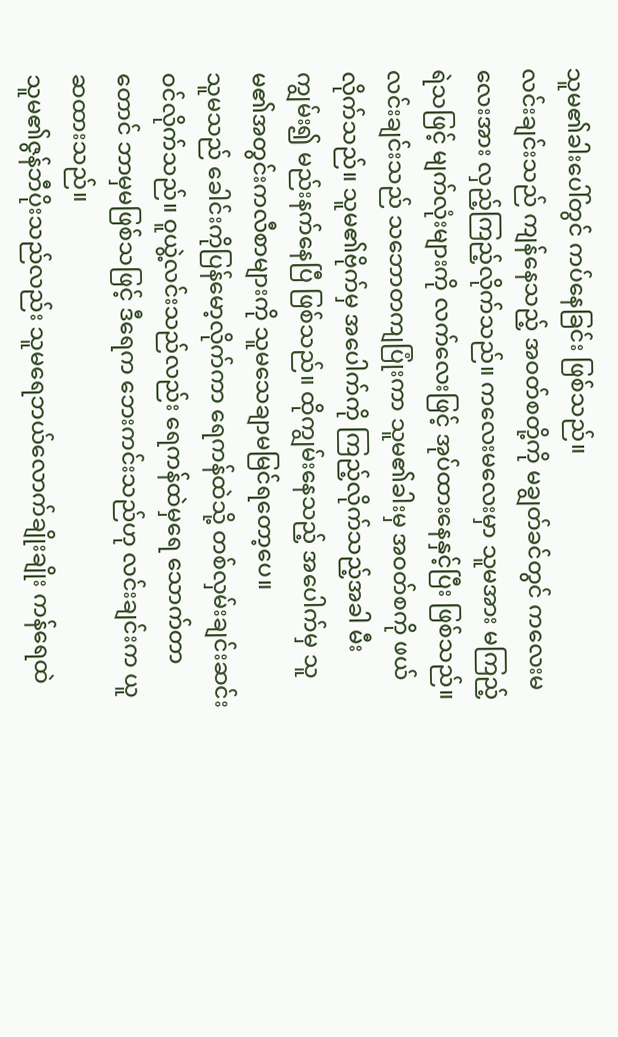သူမ၏ခါးပေါ်တွင် ကပ်နေခြင်း ဖြစ်သည်။
လင်းချင်းသည် ကျန်နေသည့် အဝတ်စတို့ကို မချွတ်ခင်တွင် ကလေးမလေးအား လှည့်ကြည့်လိုက်သည်။ ကလေးမလေးမှာ သူမအား မကြည့်ရဲသဖြင့် မျက်လုံးများကို လက်လေးဖြင့် အုပ်ထားနေနှင့်ပြီး ဖြစ်သည်။
လင်းချင်းသည် သဘောတကျပြုံးကာ သူမ၏ခါးမှ အဝတ်စကို ဖယ်လိုက်သည်။ သူမ၏ဗိုက်မှ အပေါက်ကို ကြည့်လိုက်သည့်အခါ မီးကျွမ်း၍ မည်းနက်နေပြီ ဖြစ်သည်။ ထိုကျွမ်းနေသည့် အပေါက်မှ သူမ၏အတွင်းကလီစာများကို သူမသေချာမမြင်ရတော့ပေ။
သူမသည် ခေါင်းကိုပြန်မော့လိုက်ကာ ရေကန်ထဲသို့ တစ်လှမ်းချင်းဆင်း ဝင်လိုက်သည်။ ဝူယွဲ့လင်းသည်လည်း ရေကန်ထဲမှရေ သောက်တာတောင် ဘာမှမဖြစ်သဖြင့် ဒီရေက ဘေးကင်းသည်ဟု လင်းချင်းက ယူဆထားသည်။
သူမ၏ဇွန်ဘီပိုးသည်လည်း သူမရေဘယ်လောက်ချိုးချိုး ကန်ရေထဲ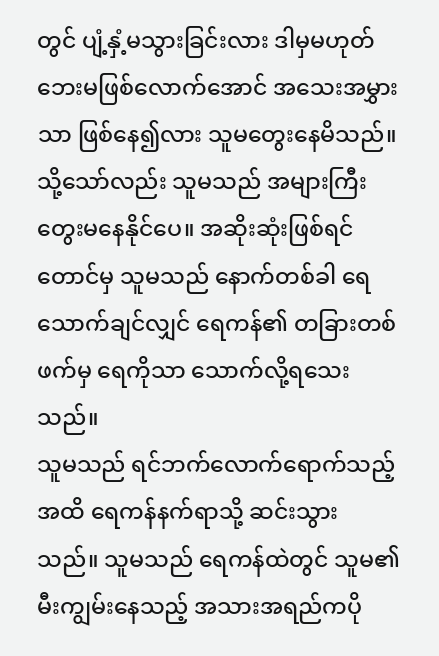တွင် ပျံ့နှံ့မသွားခြင်းလား ဒါမှမဟုတ် ဘေးမဖြစ်လောက်အောင် အသေးအမွှားသာ ဖြစ်နေ၍လား သူမတွေးနေမိသည်။ သို့သော်လည်း သူမသည် အများကြီးတွေးမနေနိုင်ပေ။ အဆိုးဆုံးဖြစ်ရင်တောင်မှ သူမသည် နောက်တစ်ခါ ရေသောက်ချင်လျှင် ရေကန်၏ တခြားတစ်ဖက်မှ ရေကိုသာ သောက်လို့ရသေးသည်။
သူမသည် ရင်ဘက်လောက်ရောက်သည့်အထိ ရေကန်နက်ရာသို့ ဆင်းသွားသည်။ သူမသည် ရေကန်ထဲတွင် သူမ၏ မီးကျွမ်းနေသည့် အသားအရည်ကပို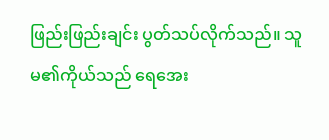ဖြည်းဖြည်းချင်း ပွတ်သပ်လိုက်သည်။ သူမ၏ကိုယ်သည် ရေအေး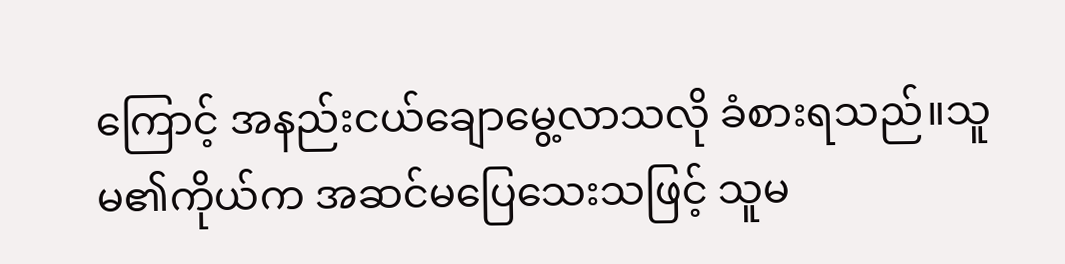ကြောင့် အနည်းငယ်ချောမွေ့လာသလို ခံစားရသည်။သူမ၏ကိုယ်က အဆင်မပြေသေးသဖြင့် သူမ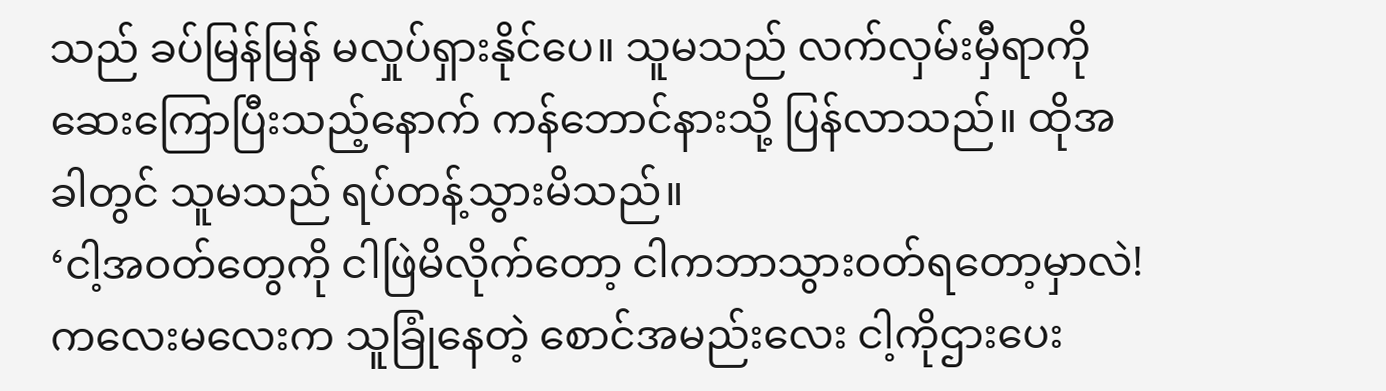သည် ခပ်မြန်မြန် မလှုပ်ရှားနိုင်ပေ။ သူမသည် လက်လှမ်းမှီရာကို ဆေးကြောပြီးသည့်နောက် ကန်ဘောင်နားသို့ ပြန်လာသည်။ ထိုအခါတွင် သူမသည် ရပ်တန့်သွားမိသည်။
‘ငါ့အဝတ်တွေကို ငါဖြဲမိလိုက်တော့ ငါကဘာသွားဝတ်ရတော့မှာလဲ! ကလေးမလေးက သူခြုံနေတဲ့ စောင်အမည်းလေး ငါ့ကိုဌားပေး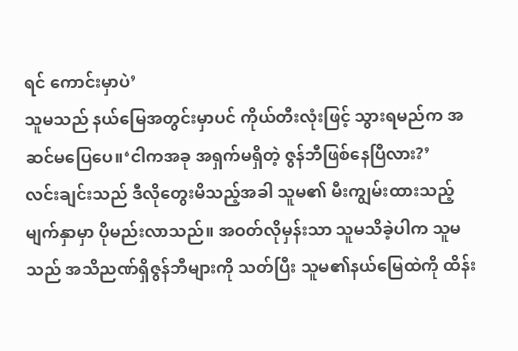ရင် ကောင်းမှာပဲ’
သူမသည် နယ်မြေအတွင်းမှာပင် ကိုယ်တီးလုံးဖြင့် သွားရမည်က အဆင်မပြေပေ။‘ငါကအခု အရှက်မရှိတဲ့ ဇွန်ဘီဖြစ်နေပြီလား?’
လင်းချင်းသည် ဒီလိုတွေးမိသည့်အခါ သူမ၏ မီးကျွမ်းထားသည့် မျက်နှာမှာ ပိုမည်းလာသည်။ အဝတ်လိုမှန်းသာ သူမသိခဲ့ပါက သူမသည် အသိညဏ်ရှိဇွန်ဘီများကို သတ်ပြီး သူမ၏နယ်မြေထဲကို ထိန်း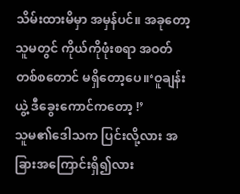သိမ်းထားမိမှာ အမှန်ပင်။ အခုတော့ သူမတွင် ကိုယ်ကိုဖုံးစရာ အဝတ်တစ်စတောင် မရှိတော့ပေ။‘ဝူချန်းယွဲ့ ဒီခွေးကောင်ကတော့ !’
သူမ၏ဒေါသက ပြင်းလို့လား အခြားအကြောင်းရှိ၍လား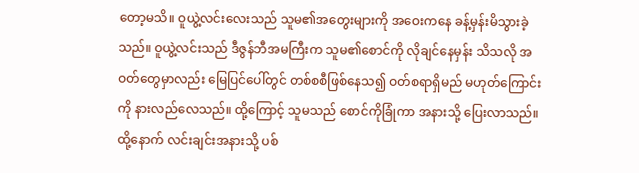တော့မသိ။ ဝူယွဲ့လင်းလေးသည် သူမ၏အတွေးများကို အဝေးကနေ ခန့်မှန်းမိသွားခဲ့သည်။ ဝူယွဲ့လင်းသည် ဒီဇွန်ဘီအမကြီးက သူမ၏စောင်ကို လိုချင်နေမှန်း သိသလို အဝတ်တွေမှာလည်း မြေပြင်ပေါ်တွင် တစ်စစီဖြစ်နေသ၍ ဝတ်စရာရှိမည် မဟုတ်ကြောင်းကို နားလည်လေသည်။ ထို့ကြောင့် သူမသည် စောင်ကိုခြုံကာ အနားသို့ ပြေးလာသည်။ ထို့နောက် လင်းချင်းအနားသို့ ပစ်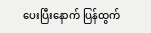ပေးပြီးနောက် ပြန်ထွက်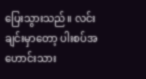ပြေးသွားသည်။ လင်းချင်းမှာတော့ ပါးစပ်အဟောင်းသား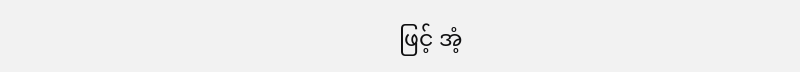ဖြင့် အံ့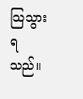သြသွားရသည်။